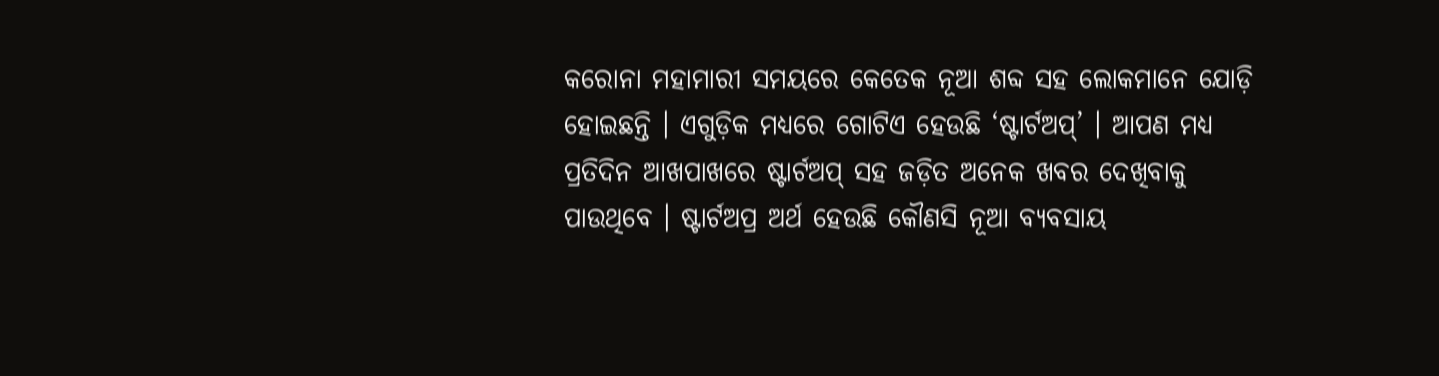କରୋନା ମହାମାରୀ ସମୟରେ କେତେକ ନୂଆ ଶବ୍ଦ ସହ ଲୋକମାନେ ଯୋଡ଼ି ହୋଇଛନ୍ତି । ଏଗୁଡ଼ିକ ମଧ୍ୟରେ ଗୋଟିଏ ହେଉଛି ‘ଷ୍ଟାର୍ଟଅପ୍’ । ଆପଣ ମଧ୍ୟ ପ୍ରତିଦିନ ଆଖପାଖରେ ଷ୍ଟାର୍ଟଅପ୍ ସହ ଜଡ଼ିତ ଅନେକ ଖବର ଦେଖିବାକୁ ପାଉଥିବେ । ଷ୍ଟାର୍ଟଅପ୍ର ଅର୍ଥ ହେଉଛି କୌଣସି ନୂଆ ବ୍ୟବସାୟ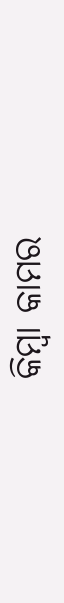କିମ୍ବା କାମର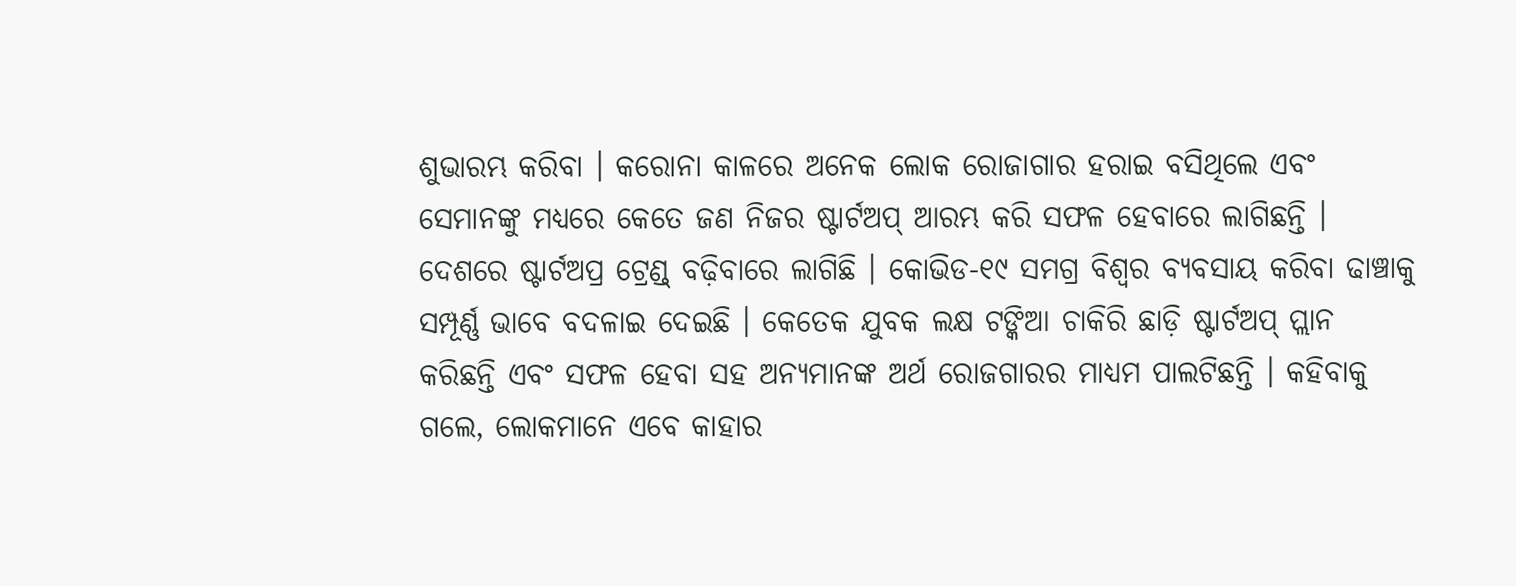ଶୁଭାରମ୍ଭ କରିବା । କରୋନା କାଳରେ ଅନେକ ଲୋକ ରୋଜାଗାର ହରାଇ ବସିଥିଲେ ଏବଂ ସେମାନଙ୍କୁ ମଧ୍ୟରେ କେତେ ଜଣ ନିଜର ଷ୍ଟାର୍ଟଅପ୍ ଆରମ୍ଭ କରି ସଫଳ ହେବାରେ ଲାଗିଛନ୍ତି ।
ଦେଶରେ ଷ୍ଟାର୍ଟଅପ୍ର ଟ୍ରେଣ୍ଡ୍ ବଢ଼ିବାରେ ଲାଗିଛି । କୋଭିଡ-୧୯ ସମଗ୍ର ବିଶ୍ୱର ବ୍ୟବସାୟ କରିବା ଢାଞ୍ଚାକୁ ସମ୍ପୂର୍ଣ୍ଣ ଭାବେ ବଦଳାଇ ଦେଇଛି । କେତେକ ଯୁବକ ଲକ୍ଷ ଟଙ୍କିଆ ଚାକିରି ଛାଡ଼ି ଷ୍ଟାର୍ଟଅପ୍ ପ୍ଲାନ କରିଛନ୍ତି ଏବଂ ସଫଳ ହେବା ସହ ଅନ୍ୟମାନଙ୍କ ଅର୍ଥ ରୋଜଗାରର ମାଧ୍ୟମ ପାଲଟିଛନ୍ତି । କହିବାକୁ ଗଲେ, ଲୋକମାନେ ଏବେ କାହାର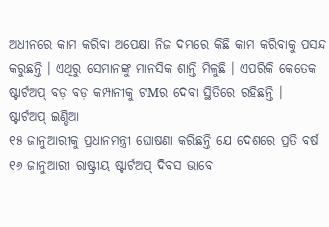ଅଧୀନରେ କାମ କରିବା ଅପେକ୍ଷା ନିଜ ଦମ୍ଭରେ କିଛି କାମ କରିବାକୁ ପସନ୍ଦ କରୁଛନ୍ତି । ଏଥିରୁ ସେମାନଙ୍କୁ ମାନସିକ ଶାନ୍ତି ମିଳୁଛି । ଏପରିକି କେତେକ ଷ୍ଟାର୍ଟଅପ୍ ବଡ଼ ବଡ଼ କମ୍ପାନୀକୁ ଟMର ଦେବା ସ୍ଥିତିରେ ରହିଛନ୍ତି ।
ଷ୍ଟାର୍ଟଅପ୍ ଇଣ୍ଡିଆ
୧୫ ଜାନୁଆରୀକୁ ପ୍ରଧାନମନ୍ତ୍ରୀ ଘୋଷଣା କରିଛନ୍ତି ଯେ ଦେଶରେ ପ୍ରତି ବର୍ଷ ୧୬ ଜାନୁଆରୀ ରାଷ୍ଟ୍ରୀୟ ଷ୍ଟାର୍ଟଅପ୍ ଦିବସ ଭାବେ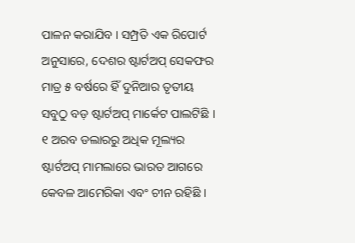ପାଳନ କରାଯିବ । ସମ୍ପ୍ରତି ଏକ ରିପୋର୍ଟ ଅନୁସାରେ, ଦେଶର ଷ୍ଟାର୍ଟଅପ୍ ସେକଫର ମାତ୍ର ୫ ବର୍ଷରେ ହିଁ ଦୁନିଆର ତୃତୀୟ ସବୁଠୁ ବଡ଼ ଷ୍ଟାର୍ଟଅପ୍ ମାର୍କେଟ ପାଲଟିଛି । ୧ ଅରବ ଡଲାରରୁ ଅଧିକ ମୂଲ୍ୟର ଷ୍ଟାର୍ଟଅପ୍ ମାମଲାରେ ଭାରତ ଆଗରେ କେବଳ ଆମେରିକା ଏବଂ ଚୀନ ରହିଛି ।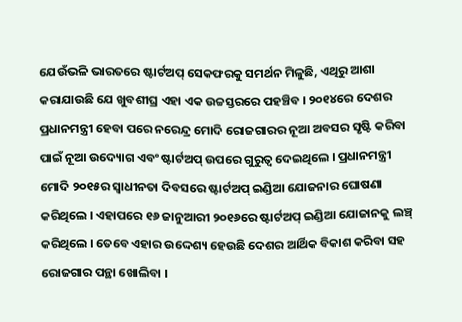ଯେଉଁଭଳି ଭାରତରେ ଷ୍ଟାର୍ଟଅପ୍ ସେକଫରକୁ ସମର୍ଥନ ମିଳୁଛି, ଏଥିରୁ ଆଶା କରାଯାଉଛି ଯେ ଖୁବଶୀଘ୍ର ଏହା ଏକ ଉଚ୍ଚସ୍ତରରେ ପହଞ୍ଚିବ । ୨୦୧୪ରେ ଦେଶର ପ୍ରଧାନମନ୍ତ୍ରୀ ହେବା ପରେ ନରେନ୍ଦ୍ର ମୋଦି ରୋଜଗାରର ନୂଆ ଅବସର ସୃଷ୍ଟି କରିବା ପାଇଁ ନୂଆ ଉଦ୍ୟୋଗ ଏବଂ ଷ୍ଟାର୍ଟଅପ୍ ଉପରେ ଗୁରୁତ୍ୱ ଦେଇଥିଲେ । ପ୍ରଧାନମନ୍ତ୍ରୀ ମୋଦି ୨୦୧୫ର ସ୍ୱାଧୀନତା ଦିବସରେ ଷ୍ଟାର୍ଟଅପ୍ ଇଣ୍ଡିଆ ଯୋଜନାର ଘୋଷଣା କରିଥିଲେ । ଏହାପରେ ୧୬ ଜାନୁଆରୀ ୨୦୧୬ରେ ଷ୍ଟାର୍ଟଅପ୍ ଇଣ୍ଡିଆ ଯୋଜାନକୁ ଲଞ୍ଚ୍ କରିଥିଲେ । ତେବେ ଏହାର ଉଦ୍ଦେଶ୍ୟ ହେଉଛି ଦେଶର ଆର୍ଥିକ ବିକାଶ କରିବା ସହ ରୋଜଗାର ପନ୍ଥା ଖୋଲିବା ।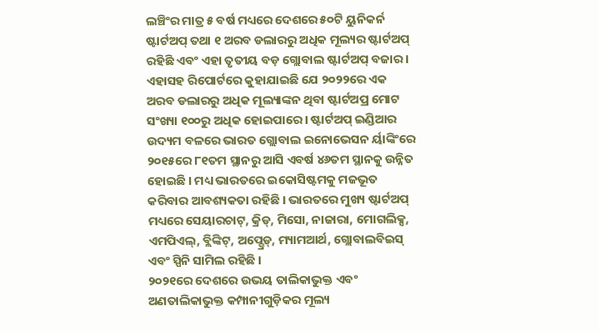ଲଞ୍ଚିଂର ମାତ୍ର ୫ ବର୍ଷ ମଧ୍ୟରେ ଦେଶରେ ୫୦ଟି ୟୁନିକର୍ନ ଷ୍ଟାର୍ଟଅପ୍ ତଥା ୧ ଅରବ ଡଲାରରୁ ଅଧିକ ମୂଲ୍ୟର ଷ୍ଟାର୍ଟଅପ୍ ରହିଛି ଏବଂ ଏହା ତୃତୀୟ ବଡ଼ ଗ୍ଲୋବାଲ ଷ୍ଟାର୍ଟଅପ୍ ବଜାର । ଏହାସହ ରିପୋର୍ଟରେ କୁହାଯାଇଛି ଯେ ୨୦୨୨ରେ ଏକ ଅରବ ଡଲାରରୁ ଅଧିକ ମୂଲ୍ୟାଙ୍କନ ଥିବା ଷ୍ଟାର୍ଟଅପ୍ର ମୋଟ ସଂଖ୍ୟା ୧୦୦ରୁ ଅଧିକ ହୋଇପାରେ । ଷ୍ଟାର୍ଟଅପ୍ ଇଣ୍ଡିଆର ଉଦ୍ୟମ ବଳରେ ଭାରତ ଗ୍ଲୋବାଲ ଇନୋଭେସନ ର୍ୟାଙ୍କିଂରେ ୨୦୧୫ରେ ୮୧ତମ ସ୍ଥାନରୁ ଆସି ଏବର୍ଷ ୪୬ତମ ସ୍ଥାନକୁ ଉନ୍ନିତ ହୋଇଛି । ମଧ୍ୟ ଭାରତରେ ଇକୋସିଷ୍ଟମକୁ ମଜଭୂତ କରିବାର ଆବଶ୍ୟକତା ରହିଛି । ଭାରତରେ ମୁଖ୍ୟ ଷ୍ଟାର୍ଟଅପ୍ ମଧ୍ୟରେ ସେୟାରଚାଟ୍, କ୍ରିଡ୍, ମିସୋ, ନାଜାରା, ମୋଗଲିକ୍ସ, ଏମପିଏଲ୍, ବ୍ଲିଙ୍କିଟ୍, ଅପ୍ଗ୍ରେଡ୍, ମ୍ୟାମଆର୍ଥ, ଗ୍ଲୋବାଲବିଇସ୍ ଏବଂ ସ୍ପିନି ସାମିଲ ରହିଛି ।
୨୦୨୧ରେ ଦେଶରେ ଉଭୟ ତାଲିକାଭୁକ୍ତ ଏବଂ ଅଣତାଲିକାଭୁକ୍ତ କମ୍ପାନୀଗୁଡ଼ିକର ମୂଲ୍ୟ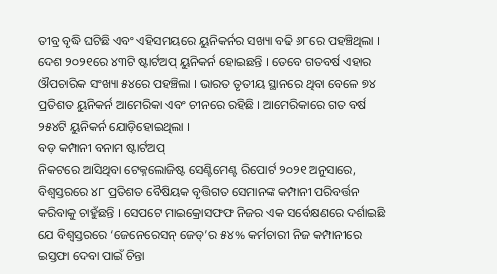ତୀବ୍ର ବୃଦ୍ଧି ଘଟିଛି ଏବଂ ଏହିସମୟରେ ୟୁନିକର୍ନର ସଖ୍ୟା ବଢି ୬୮ରେ ପହଞ୍ଚିଥିଲା । ଦେଶ ୨୦୨୧ରେ ୪୩ଟି ଷ୍ଟାର୍ଟଅପ୍ ୟୁନିକର୍ନ ହୋଇଛନ୍ତି । ତେବେ ଗତବର୍ଷ ଏହାର ଔପଚାରିକ ସଂଖ୍ୟା ୫୪ରେ ପହଞ୍ଚିଲା । ଭାରତ ତୃତୀୟ ସ୍ଥାନରେ ଥିବା ବେଳେ ୭୪ ପ୍ରତିଶତ ୟୁନିକର୍ନ ଆମେରିକା ଏବଂ ଚୀନରେ ରହିଛି । ଆମେରିକାରେ ଗତ ବର୍ଷ ୨୫୪ଟି ୟୁନିକର୍ନ ଯୋଡ଼ିହୋଇଥିଲା ।
ବଡ଼ କମ୍ପାନୀ ବନାମ ଷ୍ଟାର୍ଟଅପ୍
ନିକଟରେ ଆସିଥିବା ଟେକ୍ନଲୋଜିଷ୍ଟ ସେଣ୍ଟିମେଣ୍ଟ ରିପୋର୍ଟ ୨୦୨୧ ଅନୁସାରେ, ବିଶ୍ୱସ୍ତରରେ ୪୮ ପ୍ରତିଶତ ବୈଷିୟକ ବୃତ୍ତିଗତ ସେମାନଙ୍କ କମ୍ପାନୀ ପରିବର୍ତ୍ତନ କରିବାକୁ ଚାହୁଁଛନ୍ତି । ସେପଟେ ମାଇକ୍ରୋସଫଫ ନିଜର ଏକ ସର୍ବେକ୍ଷଣରେ ଦର୍ଶାଇଛି ଯେ ବିଶ୍ୱସ୍ତରରେ ‘ଜେନେରେସନ୍ ଜେଡ୍’ର ୫୪% କର୍ମଚାରୀ ନିଜ କମ୍ପାନୀରେ ଇସ୍ତଫା ଦେବା ପାଇଁ ଚିନ୍ତା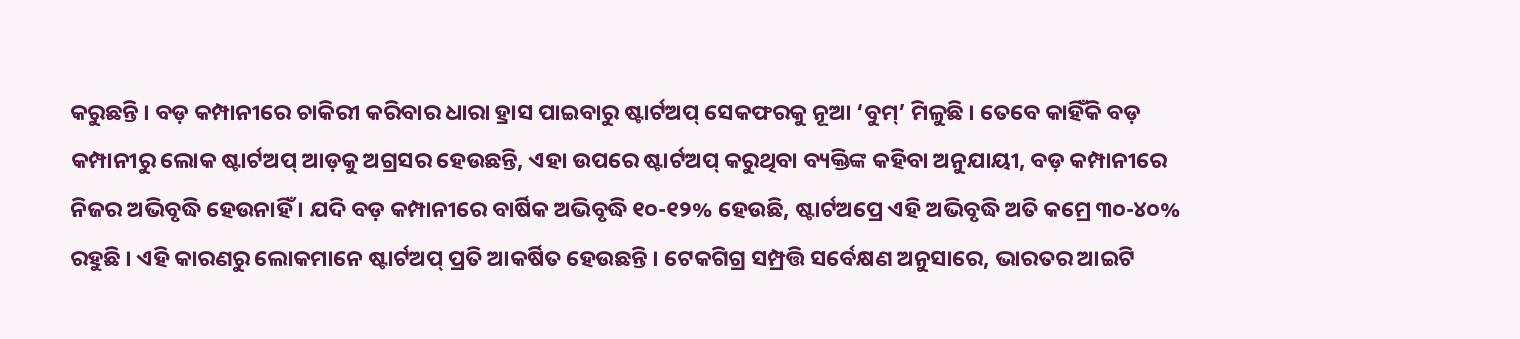କରୁଛନ୍ତି । ବଡ଼ କମ୍ପାନୀରେ ଚାକିରୀ କରିବାର ଧାରା ହ୍ରାସ ପାଇବାରୁ ଷ୍ଟାର୍ଟଅପ୍ ସେକଫରକୁ ନୂଆ ‘ବୁମ୍’ ମିଳୁଛି । ତେବେ କାହିଁକି ବଡ଼ କମ୍ପାନୀରୁ ଲୋକ ଷ୍ଟାର୍ଟଅପ୍ ଆଡ଼କୁ ଅଗ୍ରସର ହେଉଛନ୍ତି, ଏହା ଉପରେ ଷ୍ଟାର୍ଟଅପ୍ କରୁଥିବା ବ୍ୟକ୍ତିଙ୍କ କହିବା ଅନୁଯାୟୀ, ବଡ଼ କମ୍ପାନୀରେ ନିଜର ଅଭିବୃଦ୍ଧି ହେଉନାହିଁ । ଯଦି ବଡ଼ କମ୍ପାନୀରେ ବାର୍ଷିକ ଅଭିବୃଦ୍ଧି ୧୦-୧୨% ହେଉଛି, ଷ୍ଟାର୍ଟଅପ୍ରେ ଏହି ଅଭିବୃଦ୍ଧି ଅତି କମ୍ରେ ୩୦-୪୦% ରହୁଛି । ଏହି କାରଣରୁ ଲୋକମାନେ ଷ୍ଟାର୍ଟଅପ୍ ପ୍ରତି ଆକର୍ଷିତ ହେଉଛନ୍ତି । ଟେକଗିଗ୍ର ସମ୍ପ୍ରତ୍ତି ସର୍ବେକ୍ଷଣ ଅନୁସାରେ, ଭାରତର ଆଇଟି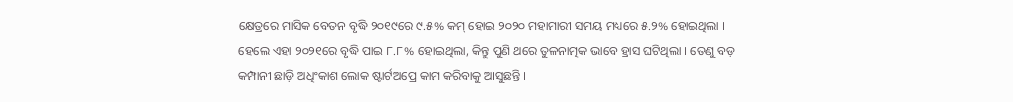କ୍ଷେତ୍ରରେ ମାସିକ ବେତନ ବୃଦ୍ଧି ୨୦୧୯ରେ ୯.୫% କମ୍ ହୋଇ ୨୦୨୦ ମହାମାରୀ ସମୟ ମଧ୍ୟରେ ୫.୨% ହୋଇଥିଲା । ହେଲେ ଏହା ୨୦୨୧ରେ ବୃଦ୍ଧି ପାଇ ୮.୮% ହୋଇଥିଲା, କିନ୍ତୁ ପୁଣି ଥରେ ତୁଳନାତ୍ମକ ଭାବେ ହ୍ରାସ ଘଟିଥିଲା । ତେଣୁ ବଡ଼ କମ୍ପାନୀ ଛାଡ଼ି ଅଧିଂକାଶ ଲୋକ ଷ୍ଟାର୍ଟଅପ୍ରେ କାମ କରିବାକୁ ଆସୁଛନ୍ତି ।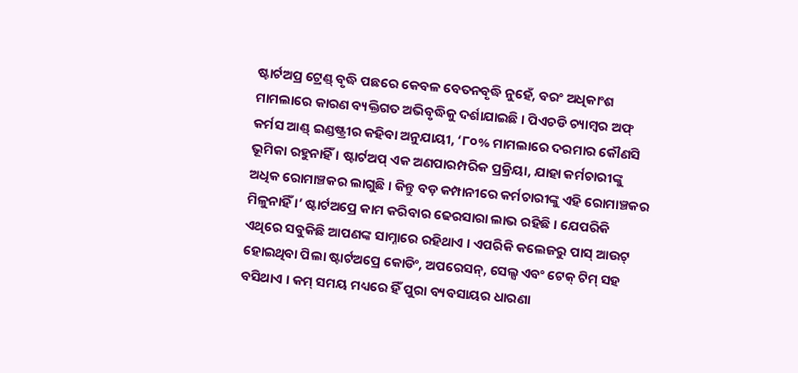ଷ୍ଟାର୍ଟଅପ୍ର ଟ୍ରେଣ୍ଡ୍ ବୃଦ୍ଧି ପଛରେ କେବଳ ବେତନବୃଦ୍ଧି ନୁହେଁ, ବରଂ ଅଧିକାଂଶ ମାମଲାରେ କାରଣ ବ୍ୟକ୍ତିଗତ ଅଭିବୃଦ୍ଧିକୁ ଦର୍ଶାଯାଇଛି । ପିଏଚଡି ଚ୍ୟାମ୍ବର ଅଫ୍ କର୍ମସ ଆଣ୍ଡ୍ ଇଣ୍ଡଷ୍ଟ୍ରୀର କହିବା ଅନୁଯାୟୀ, ‘୮୦% ମାମଲାରେ ଦରମାର କୌଣସି ଭୂମିକା ରହୁନାହିଁ । ଷ୍ଟାର୍ଟଅପ୍ ଏକ ଅଣପାରମ୍ପରିକ ପ୍ରକ୍ରିୟା, ଯାହା କର୍ମଚାରୀଙ୍କୁ ଅଧିକ ରୋମାଞ୍ଚକର ଲାଗୁଛି । କିନ୍ତୁ ବଡ଼ କମ୍ପାନୀରେ କର୍ମଚାରୀଙ୍କୁ ଏହି ରୋମାଞ୍ଚକର ମିଳୁନାହିଁ ।’ ଷ୍ଟାର୍ଟଅପ୍ରେ କାମ କରିବାର ଢେରସାରା ଲାଭ ରହିଛି । ଯେପରିକି ଏଥିରେ ସବୁକିଛି ଆପଣଙ୍କ ସାମ୍ନାରେ ରହିଥାଏ । ଏପରିକି କଲେଜରୁ ପାସ୍ ଆଉଟ୍ ହୋଇଥିବା ପିଲା ଷ୍ଟାର୍ଟଅପ୍ରେ କୋଡିଂ, ଅପରେସନ୍, ସେଲ୍ସ ଏବଂ ଟେକ୍ ଟିମ୍ ସହ ବସିଥାଏ । କମ୍ ସମୟ ମଧ୍ୟରେ ହିଁ ପୁରା ବ୍ୟବସାୟର ଧାରଣା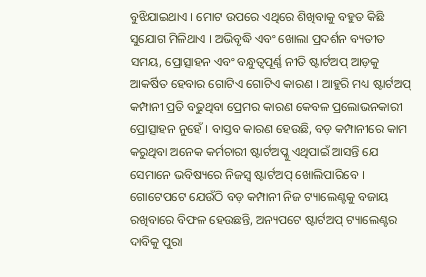ବୁଝିଯାଇଥାଏ । ମୋଟ ଉପରେ ଏଥିରେ ଶିଖିବାକୁ ବହୁତ କିଛି ସୁଯୋଗ ମିଳିଥାଏ । ଅଭିବୃଦ୍ଧି ଏବଂ ଖୋଲା ପ୍ରଦର୍ଶନ ବ୍ୟତୀତ ସମୟ, ପ୍ରୋତ୍ସାହନ ଏବଂ ବନ୍ଧୁତ୍ୱପୂର୍ଣ୍ଣ ନୀତି ଷ୍ଟାର୍ଟଅପ୍ ଆଡ଼କୁ ଆକର୍ଷିତ ହେବାର ଗୋଟିଏ ଗୋଟିଏ କାରଣ । ଆହୁରି ମଧ୍ୟ ଷ୍ଟାର୍ଟଅପ୍ କମ୍ପାନୀ ପ୍ରତି ବଢୁଥିବା ପ୍ରେମର କାରଣ କେବଳ ପ୍ରଲୋଭନକାରୀ ପ୍ରୋତ୍ସାହନ ନୁହେଁ । ବାସ୍ତବ କାରଣ ହେଉଛି, ବଡ଼ କମ୍ପାନୀରେ କାମ କରୁଥିବା ଅନେକ କର୍ମଚାରୀ ଷ୍ଟାର୍ଟଅପ୍କୁ ଏଥିପାଇଁ ଆସନ୍ତି ଯେ ସେମାନେ ଭବିଷ୍ୟରେ ନିଜସ୍ୱ ଷ୍ଟାର୍ଟଅପ୍ ଖୋଲିପାରିବେ ।
ଗୋଟେପଟେ ଯେଉଁଠି ବଡ଼ କମ୍ପାନୀ ନିଜ ଟ୍ୟାଲେଣ୍ଟକୁ ବଜାୟ ରଖିବାରେ ବିଫଳ ହେଉଛନ୍ତି, ଅନ୍ୟପଟେ ଷ୍ଟାର୍ଟଅପ୍ ଟ୍ୟାଲେଣ୍ଟର ଦାବିକୁ ପୁରା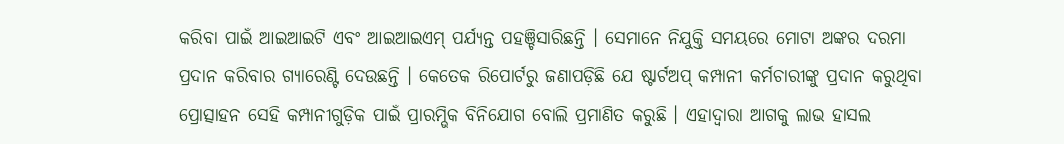କରିବା ପାଇଁ ଆଇଆଇଟି ଏବଂ ଆଇଆଇଏମ୍ ପର୍ଯ୍ୟନ୍ତ ପହଞ୍ଚିସାରିଛନ୍ତି । ସେମାନେ ନିଯୁକ୍ତି ସମୟରେ ମୋଟା ଅଙ୍କର ଦରମା ପ୍ରଦାନ କରିବାର ଗ୍ୟାରେଣ୍ଟି ଦେଉଛନ୍ତି । କେତେକ ରିପୋର୍ଟରୁ ଜଣାପଡ଼ିଛି ଯେ ଷ୍ଟାର୍ଟଅପ୍ କମ୍ପାନୀ କର୍ମଚାରୀଙ୍କୁ ପ୍ରଦାନ କରୁଥିବା ପ୍ରୋତ୍ସାହନ ସେହି କମ୍ପାନୀଗୁଡ଼ିକ ପାଇଁ ପ୍ରାରମ୍ଭିକ ବିନିଯୋଗ ବୋଲି ପ୍ରମାଣିତ କରୁଛି । ଏହାଦ୍ୱାରା ଆଗକୁ ଲାଭ ହାସଲ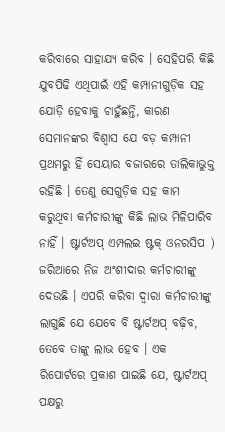କରିବାରେ ସାହାଯ୍ୟ କରିବ । ସେହିପରି କିଛି ଯୁବପିଢି ଏଥିପାଇଁ ଏହି କମ୍ପାନୀଗୁଡ଼ିକ ସହ ଯୋଡ଼ି ହେବାକୁ ଚାହୁଁଛନ୍ତି, କାରଣ ସେମାନଙ୍କର ବିଶ୍ୱାସ ଯେ ବଡ଼ କମ୍ପାନୀ ପ୍ରଥମରୁ ହିଁ ସେୟାର ବଜାରରେ ତାଲିକାଭୁକ୍ତ ରହିଛି । ତେଣୁ ସେଗୁଡ଼ିକ ସହ କାମ କରୁଥିବା କର୍ମଚାରୀଙ୍କୁ କିଛି ଲାଭ ମିଳିପାରିବ ନାହିଁ । ଷ୍ଟାର୍ଟଅପ୍ ଏମ୍ପଲଇ ଷ୍ଟକ୍ ଓନରସିପ ) ଜରିଆରେ ନିଜ ଅଂଶୀଦାର କର୍ମଚାରୀଙ୍କୁ ଦେଉଛି । ଏପରି କରିବା ଦ୍ୱାରା କର୍ମଚାରୀଙ୍କୁ ଲାଗୁଛି ଯେ ଯେବେ ବି ଷ୍ଟାର୍ଟଅପ୍ ବଢ଼ିବ, ତେବେ ତାଙ୍କୁ ଲାଭ ହେବ । ଏକ ରିପୋର୍ଟରେ ପ୍ରକାଶ ପାଇଛି ଯେ, ଷ୍ଟାର୍ଟଅପ୍ ପକ୍ଷରୁ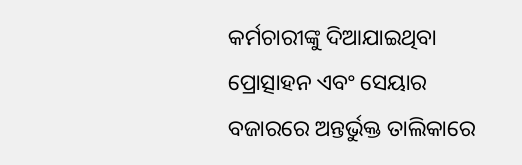କର୍ମଚାରୀଙ୍କୁ ଦିଆଯାଇଥିବା ପ୍ରୋତ୍ସାହନ ଏବଂ ସେୟାର ବଜାରରେ ଅନ୍ତର୍ଭୁକ୍ତ ତାଲିକାରେ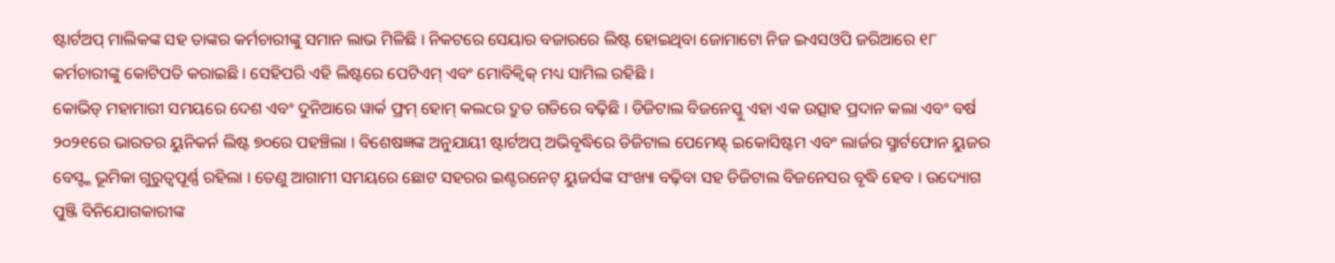ଷ୍ଟାର୍ଟଅପ୍ ମାଲିକଙ୍କ ସହ ତାଙ୍କର କର୍ମଚାରୀଙ୍କୁ ସମାନ ଲାଭ ମିଳିଛି । ନିକଟରେ ସେୟାର ବଜାରରେ ଲିଷ୍ଟ ହୋଇଥିବା ଜୋମାଟୋ ନିଜ ଇଏସଓପି ଜରିଆରେ ୧୮ କର୍ମଚାରୀଙ୍କୁ କୋଟିପତି କରାଇଛି । ସେହିପରି ଏହି ଲିଷ୍ଟରେ ପେଟିଏମ୍ ଏବଂ ମୋବିକ୍ୱିକ୍ ମଧ୍ୟ ସାମିଲ ରହିଛି ।
କୋଭିଡ୍ ମହାମାରୀ ସମୟରେ ଦେଶ ଏବଂ ଦୁନିଆରେ ୱାର୍କ ଫ୍ରମ୍ ହୋମ୍ କଲcର ଦ୍ରୁତ ଗତିରେ ବଢ଼ିଛି । ଡିଜିଟାଲ ବିଜନେସ୍କୁ ଏହା ଏକ ଉତ୍ସାହ ପ୍ରଦାନ କଲା ଏବଂ ବର୍ଷ ୨୦୨୧ରେ ଭାରତର ୟୁନିକର୍ନ ଲିଷ୍ଟ ୭୦ରେ ପହଞ୍ଚିଲା । ବିଶେଷଜ୍ଞଙ୍କ ଅନୁଯାୟୀ ଷ୍ଟାର୍ଟଅପ୍ ଅଭିବୃଦ୍ଧିରେ ଡିଜିଟାଲ ପେମେଣ୍ଟ୍ ଇକୋସିଷ୍ଟମ ଏବଂ ଲାର୍ଜର ସ୍ମାର୍ଟଫୋନ ୟୁଜର ବେସ୍ଙ୍କ ଭୂମିକା ଗୁରୁତ୍ୱପୂର୍ଣ୍ଣ ରହିଲା । ତେଣୁ ଆଗାମୀ ସମୟରେ ଛୋଟ ସହରର ଇଣ୍ଟରନେଟ୍ ୟୁଜର୍ସଙ୍କ ସଂଖ୍ୟା ବଢ଼ିବା ସହ ଡିଜିଟାଲ ବିଜନେସର ବୃଦ୍ଧି ହେବ । ଉଦ୍ୟୋଗ ପୁଞ୍ଜି ବିନିଯୋଗକାରୀଙ୍କ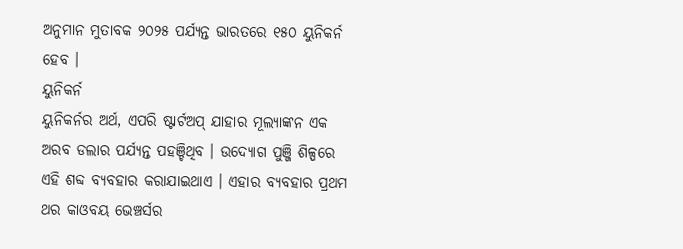ଅନୁମାନ ମୁତାବକ ୨୦୨୫ ପର୍ଯ୍ୟନ୍ତ ଭାରତରେ ୧୫୦ ୟୁନିକର୍ନ ହେବ ।
ୟୁନିକର୍ନ
ୟୁନିକର୍ନର ଅର୍ଥ, ଏପରି ଷ୍ଟାର୍ଟଅପ୍ ଯାହାର ମୂଲ୍ୟାଙ୍କନ ଏକ ଅରବ ଡଲାର ପର୍ଯ୍ୟନ୍ତ ପହଞ୍ଚିଥିବ । ଉଦ୍ୟୋଗ ପୁଞ୍ଜି ଶିଳ୍ପରେ ଏହି ଶବ୍ଦ ବ୍ୟବହାର କରାଯାଇଥାଏ । ଏହାର ବ୍ୟବହାର ପ୍ରଥମ ଥର କାଓବୟ ଭେଞ୍ଚର୍ସର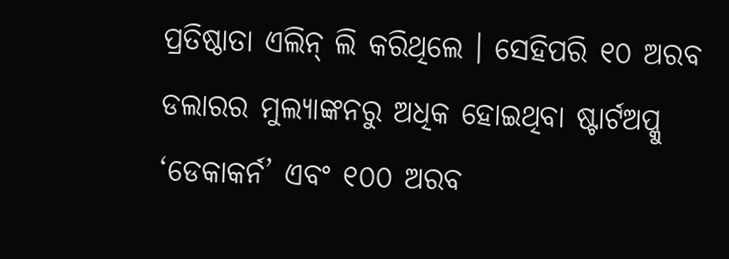ପ୍ରତିଷ୍ଠାତା ଏଲିନ୍ ଲି କରିଥିଲେ । ସେହିପରି ୧୦ ଅରବ ଡଲାରର ମୁଲ୍ୟାଙ୍କନରୁ ଅଧିକ ହୋଇଥିବା ଷ୍ଟାର୍ଟଅପ୍କୁ ‘ଡେକାକର୍ନ’ ଏବଂ ୧୦୦ ଅରବ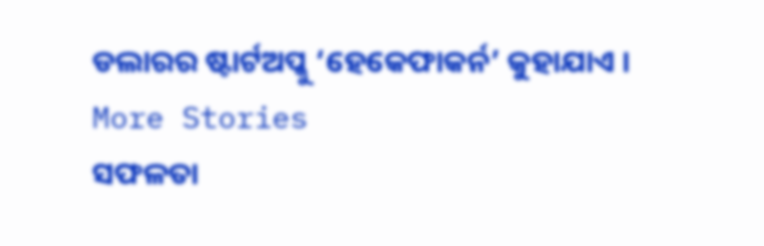ଡଲାରର ଷ୍ଟାର୍ଟଅପ୍କୁ ‘ହେକେଫାକର୍ନ’ କୁହାଯାଏ ।
More Stories
ସଫଳତା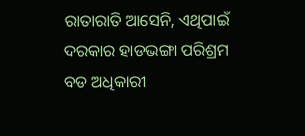ରାତାରାତି ଆସେନି, ଏଥିପାଇଁ ଦରକାର ହାଡଭଙ୍ଗା ପରିଶ୍ରମ
ବଡ ଅଧିକାରୀ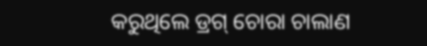କରୁଥିଲେ ଡ୍ରଗ୍ ଚୋରା ଚାଲାଣ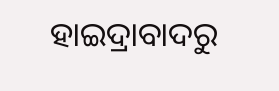ହାଇଦ୍ରାବାଦରୁ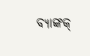ବ୍ୟାଙ୍କକ୍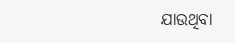ଯାଉଥିବା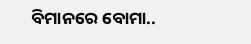ବିମାନରେ ବୋମା..